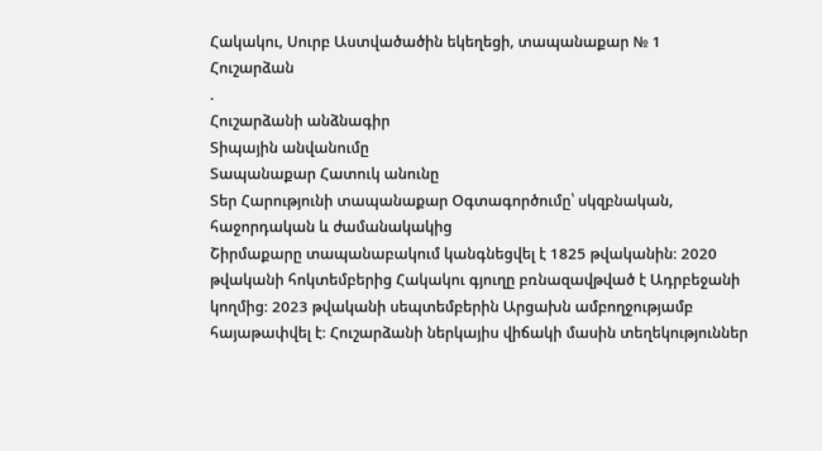Հակակու, Սուրբ Աստվածածին եկեղեցի, տապանաքար № 1
Հուշարձան
.
Հուշարձանի անձնագիր
Տիպային անվանումը
Տապանաքար Հատուկ անունը
Տեր Հարությունի տապանաքար Օգտագործումը՝ սկզբնական, հաջորդական և ժամանակակից
Շիրմաքարը տապանաբակում կանգնեցվել է 1825 թվականին։ 2020 թվականի հոկտեմբերից Հակակու գյուղը բռնազավթված է Ադրբեջանի կողմից։ 2023 թվականի սեպտեմբերին Արցախն ամբողջությամբ հայաթափվել է։ Հուշարձանի ներկայիս վիճակի մասին տեղեկություններ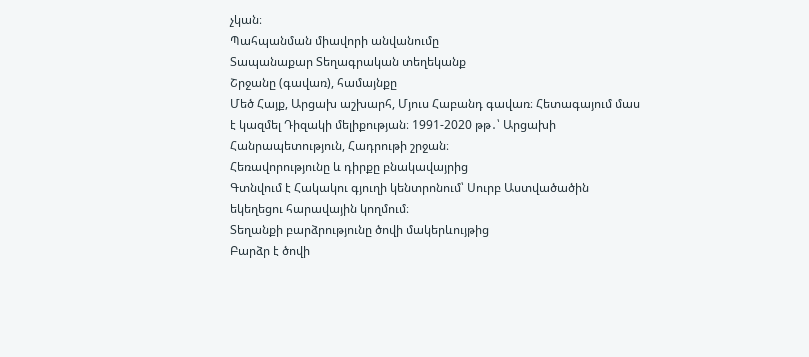չկան։
Պահպանման միավորի անվանումը
Տապանաքար Տեղագրական տեղեկանք
Շրջանը (գավառ), համայնքը
Մեծ Հայք, Արցախ աշխարհ, Մյուս Հաբանդ գավառ։ Հետագայում մաս է կազմել Դիզակի մելիքության։ 1991-2020 թթ․՝ Արցախի Հանրապետություն, Հադրութի շրջան։
Հեռավորությունը և դիրքը բնակավայրից
Գտնվում է Հակակու գյուղի կենտրոնում՝ Սուրբ Աստվածածին եկեղեցու հարավային կողմում։
Տեղանքի բարձրությունը ծովի մակերևույթից
Բարձր է ծովի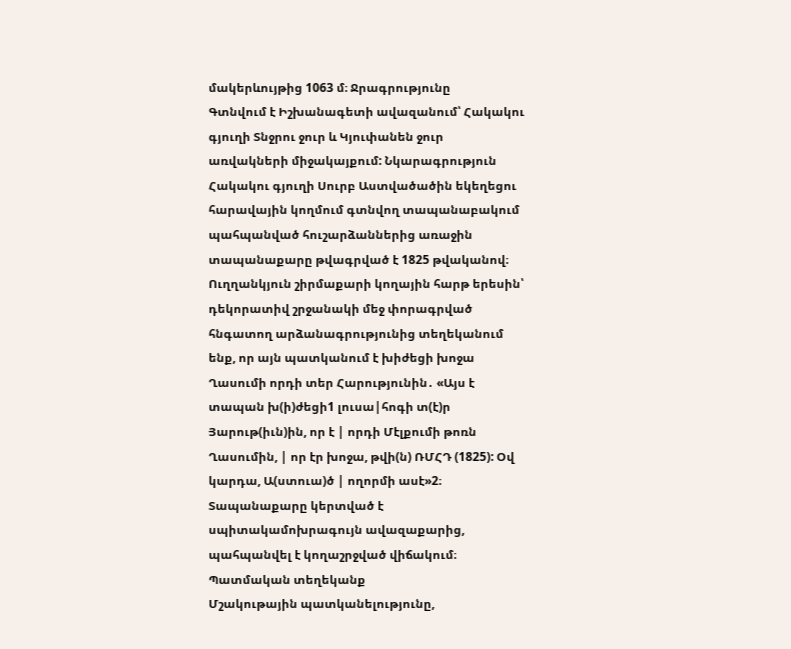մակերևույթից 1063 մ։ Ջրագրությունը
Գտնվում է Իշխանագետի ավազանում՝ Հակակու գյուղի Տնջրու ջուր և Կյուփանեն ջուր առվակների միջակայքում: Նկարագրություն
Հակակու գյուղի Սուրբ Աստվածածին եկեղեցու հարավային կողմում գտնվող տապանաբակում պահպանված հուշարձաններից առաջին տապանաքարը թվագրված է 1825 թվականով։
Ուղղանկյուն շիրմաքարի կողային հարթ երեսին՝ դեկորատիվ շրջանակի մեջ փորագրված հնգատող արձանագրությունից տեղեկանում ենք, որ այն պատկանում է խիժեցի խոջա Ղասումի որդի տեր Հարությունին․ «Այս է տապան խ(ի)ժեցի1 լուսա|հոգի տ(է)ր Յարութ(իւն)ին, որ է | որդի Մէլքումի թոռն Ղասումին, | որ էր խոջա, թվի(ն) ՌՄՀԴ (1825): Օվ կարդա, Ա(ստուա)ծ | ողորմի ասէ»2։
Տապանաքարը կերտված է սպիտակամոխրագույն ավազաքարից, պահպանվել է կողաշրջված վիճակում։
Պատմական տեղեկանք
Մշակութային պատկանելությունը,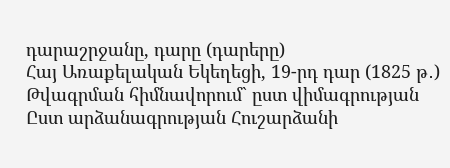դարաշրջանը, դարը (դարերը)
Հայ Առաքելական Եկեղեցի, 19-րդ դար (1825 թ․)
Թվագրման հիմնավորում` ըստ վիմագրության
Ըստ արձանագրության Հուշարձանի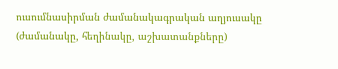ուսումնասիրման ժամանակագրական աղյուսակը (ժամանակը, հեղինակը, աշխատանքները)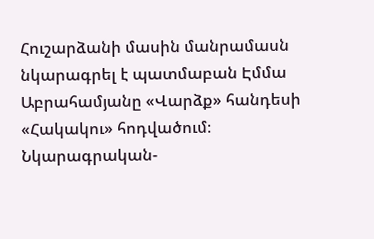Հուշարձանի մասին մանրամասն նկարագրել է պատմաբան Էմմա Աբրահամյանը «Վարձք» հանդեսի «Հակակու» հոդվածում։
Նկարագրական-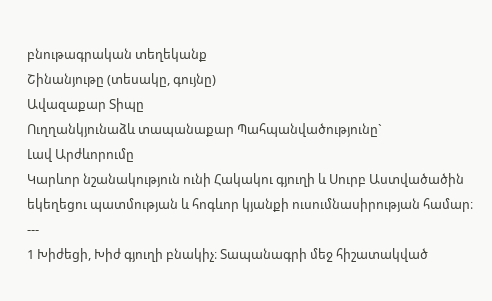բնութագրական տեղեկանք
Շինանյութը (տեսակը, գույնը)
Ավազաքար Տիպը
Ուղղանկյունաձև տապանաքար Պահպանվածությունը`
Լավ Արժևորումը
Կարևոր նշանակություն ունի Հակակու գյուղի և Սուրբ Աստվածածին եկեղեցու պատմության և հոգևոր կյանքի ուսումնասիրության համար։
---
1 Խիժեցի, Խիժ գյուղի բնակիչ։ Տապանագրի մեջ հիշատակված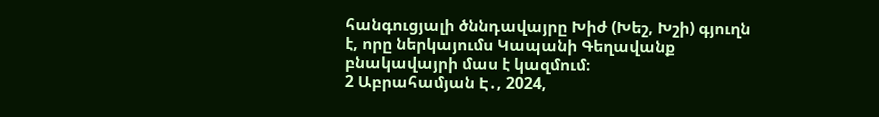հանգուցյալի ծննդավայրը Խիժ (Խեշ, Խշի) գյուղն է, որը ներկայումս Կապանի Գեղավանք բնակավայրի մաս է կազմում։
2 Աբրահամյան Է․, 2024,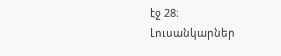էջ 28։
Լուսանկարներ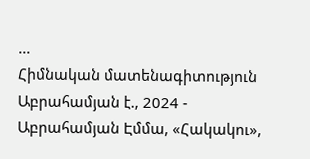...
Հիմնական մատենագիտություն
Աբրահամյան է., 2024 - Աբրահամյան Էմմա, «Հակակու»,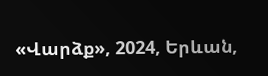«Վարձք», 2024, Երևան,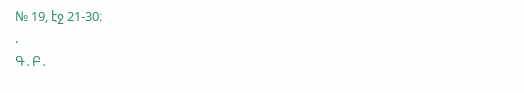№ 19, էջ 21-30։
.
Գ․Բ․